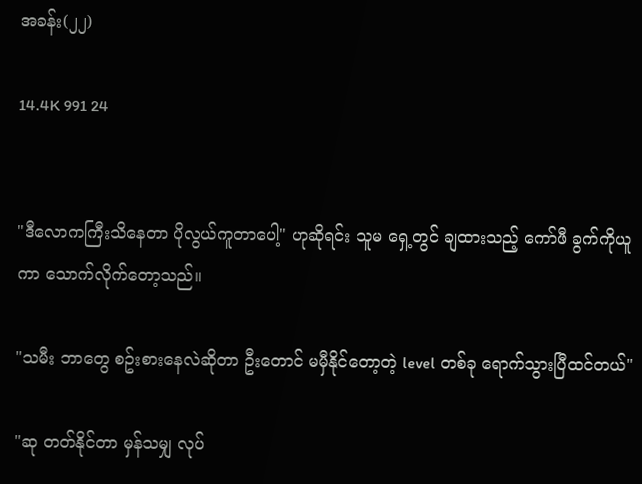အခန်း(၂၂)

14.4K 991 24


"ဒီလောကကြီးသိနေတာ ပိုလွယ်ကူတာပေါ့" ဟုဆိုရင်း သူမ ရှေ့တွင် ချထားသည့် ကော်ဖီ ခွက်ကိုယူကာ သောက်လိုက်တော့သည်။

"သမီး ဘာတွေ စဥ်းစားနေလဲဆိုတာ ဦးတောင် မမှီနိုင်တော့တဲ့ level တစ်ခု ရောက်သွားပြီထင်တယ်"

"ဆု တတ်နိုင်တာ မှန်သမျှ လုပ်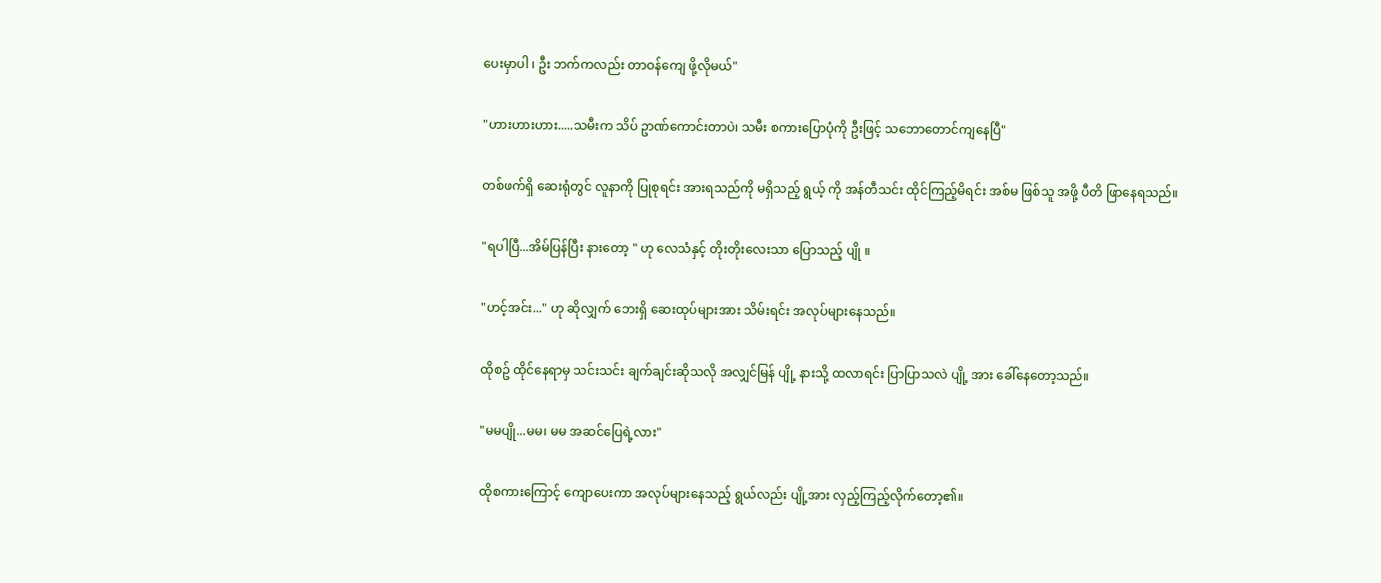ပေးမှာပါ ၊ ဦး ဘက်ကလည်း တာဝန်ကျေ ဖို့လိုမယ်"

"ဟားဟားဟား.....သမီးက သိပ် ဥာဏ်ကောင်းတာပဲ၊ သမီး စကားပြောပုံကို ဦးဖြင့် သဘောတောင်ကျနေပြီ"

တစ်ဖက်ရှိ ဆေးရုံတွင် လူနာကို ပြုစုရင်း အားရသည်ကို မရှိသည့် ရွယ့် ကို အန်တီသင်း ထိုင်ကြည့်မိရင်း အစ်မ ဖြစ်သူ အဖို့ ပီတိ ဖြာနေရသည်။

"ရပါပြီ...အိမ်ပြန်ပြီး နားတော့ " ဟု လေသံနှင့် တိုးတိုးလေးသာ ပြောသည့် ပျို ။

"ဟင့်အင်း..." ဟု ဆိုလျှက် ဘေးရှိ ဆေးထုပ်များအား သိမ်းရင်း အလုပ်များနေသည်။

ထိုစဥ် ထိုင်နေရာမှ သင်းသင်း ချက်ချင်းဆိုသလို အလျှင်မြန် ပျို့ နားသို့ ထလာရင်း ပြာပြာသလဲ ပျို့ အား ခေါ်နေတော့သည်။

"မမပျို...မမ၊ မမ အဆင်ပြေရဲ့လား"

ထိုစကားကြောင့် ကျောပေးကာ အလုပ်များနေသည့် ရွယ်လည်း ပျို့အား လှည့်ကြည့်လိုက်တော့၏။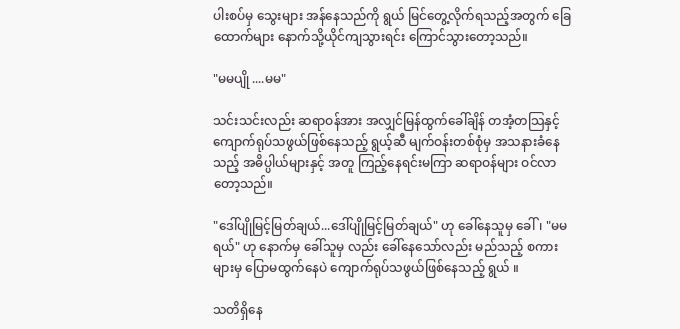ပါးစပ်မှ သွေးများ အန်နေသည်ကို ရွယ် မြင်တွေ့လိုက်ရသည့်အတွက် ခြေထောက်များ နောက်သို့ယိုင်ကျသွားရင်း ကြောင်သွားတော့သည်။

"မမပျို ....မမ"

သင်းသင်းလည်း ဆရာဝန်အား အလျှင်မြန်ထွက်ခေါ်ချိန် တအံ့တသြနှင့် ကျောက်ရုပ်သဖွယ်ဖြစ်နေသည့် ရွယ့်ဆီ မျက်ဝန်းတစ်စုံမှ အသနားခံနေသည့် အဓိပ္ပါယ်များနှင့် အတူ ကြည့်နေရင်းမကြာ ဆရာဝန်များ ဝင်လာတော့သည်။

"ဒေါ်ပျိုမြင့်မြတ်ချယ်...ဒေါ်ပျိုမြင့်မြတ်ချယ်" ဟု ခေါ်နေသူမှ ခေါ်၊ "မမရယ်" ဟု နောက်မှ ခေါ်သူမှ လည်း ခေါ်နေသော်လည်း မည်သည့် စကားများမှ ပြောမထွက်နေပဲ ကျောက်ရုပ်သဖွယ်ဖြစ်နေသည့် ရွယ် ။

သတိရှိနေ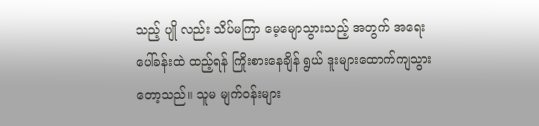သည့် ပျို လည်း သိပ်မကြာ မေ့မျောသွားသည့် အတွက် အရေးပေါ်ခန်းထဲ ထည့်ရန် ကြိုးစားနေချိန် ရွယ် ဒူးများထောက်ကျသွားတော့သည်။ သူမ မျက်ဝန်းများ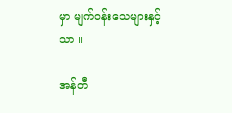မှာ မျက်ဝန်းသေများနှင့်သာ ။

အန်တီ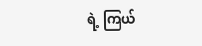ရဲ့ ကြယ်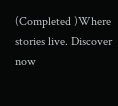(Completed )Where stories live. Discover now